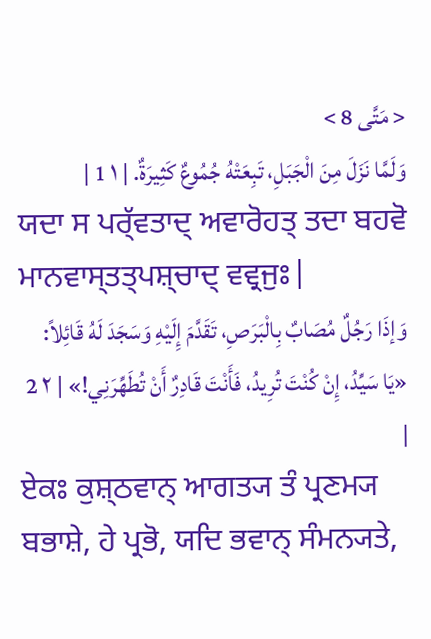< مَتَّى 8 >
وَلَمَّا نَزَلَ مِنَ الْجَبَلِ، تَبِعَتْهُ جُمُوعٌ كَثِيرَةٌ. | ١ 1 |
ਯਦਾ ਸ ਪਰ੍ੱਵਤਾਦ੍ ਅਵਾਰੋਹਤ੍ ਤਦਾ ਬਹਵੋ ਮਾਨਵਾਸ੍ਤਤ੍ਪਸ਼੍ਚਾਦ੍ ਵਵ੍ਰਜੁਃ|
وَإذَا رَجُلٌ مُصَابٌ بِالْبَرَصِ، تَقَدَّمَ إِلَيْهِ وَسَجَدَ لَهُ قَائِلاً: «يَا سَيِّدُ، إِنْ كُنْتَ تُرِيدُ، فَأَنْتَ قَادِرٌ أَنْ تُطَهِّرَنِي!» | ٢ 2 |
ਏਕਃ ਕੁਸ਼੍ਠਵਾਨ੍ ਆਗਤ੍ਯ ਤੰ ਪ੍ਰਣਮ੍ਯ ਬਭਾਸ਼ੇ, ਹੇ ਪ੍ਰਭੋ, ਯਦਿ ਭਵਾਨ੍ ਸੰਮਨ੍ਯਤੇ,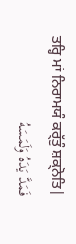ਤਰ੍ਹਿ ਮਾਂ ਨਿਰਾਮਯੰ ਕਰ੍ੱਤੁੰ ਸ਼ਕ੍ਨੋਤਿ|
فَمَدَّ يَدَهُ وَلَمَسَهُ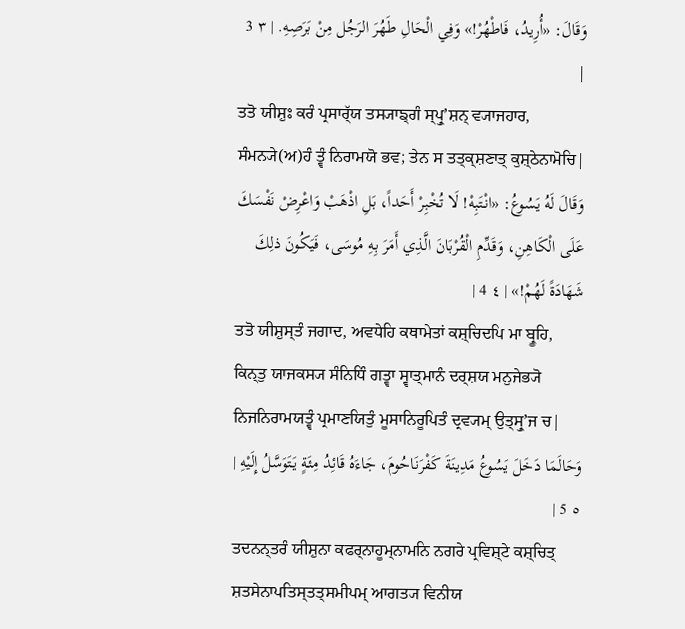وَقَالَ: «أُرِيدُ، فَاطْهُرْ!» وَفِي الْحَالِ طَهُرَ الرَجُل مِنْ بَرَصِهِ. | ٣ 3 |
ਤਤੋ ਯੀਸ਼ੁਃ ਕਰੰ ਪ੍ਰਸਾਰ੍ੱਯ ਤਸ੍ਯਾਙ੍ਗੰ ਸ੍ਪ੍ਰੁʼਸ਼ਨ੍ ਵ੍ਯਾਜਹਾਰ, ਸੰਮਨ੍ਯੇ(ਅ)ਹੰ ਤ੍ਵੰ ਨਿਰਾਮਯੋ ਭਵ; ਤੇਨ ਸ ਤਤ੍ਕ੍ਸ਼ਣਾਤ੍ ਕੁਸ਼੍ਠੇਨਾਮੋਚਿ|
وَقَالَ لَهُ يَسُوعُ: «انْتَبِهْ! لَا تُخْبِرْ أَحَداً، بَلِ اذْهَبْ وَاعْرِضْ نَفْسَكَ عَلَى الْكَاهِنِ، وَقَدِّمِ الْقُرْبَانَ الَّذِي أَمَرَ بِهِ مُوسَى، فَيَكُونَ ذلِكَ شَهَادَةً لَهُمْ!» | ٤ 4 |
ਤਤੋ ਯੀਸ਼ੁਸ੍ਤੰ ਜਗਾਦ, ਅਵਧੇਹਿ ਕਥਾਮੇਤਾਂ ਕਸ਼੍ਚਿਦਪਿ ਮਾ ਬ੍ਰੂਹਿ, ਕਿਨ੍ਤੁ ਯਾਜਕਸ੍ਯ ਸੰਨਿਧਿੰ ਗਤ੍ਵਾ ਸ੍ਵਾਤ੍ਮਾਨੰ ਦਰ੍ਸ਼ਯ ਮਨੁਜੇਭ੍ਯੋ ਨਿਜਨਿਰਾਮਯਤ੍ਵੰ ਪ੍ਰਮਾਣਯਿਤੁੰ ਮੂਸਾਨਿਰੂਪਿਤੰ ਦ੍ਰਵ੍ਯਮ੍ ਉਤ੍ਸ੍ਰੁʼਜ ਚ|
وَحَالَمَا دَخَلَ يَسُوعُ مَدِينَةَ كَفْرَنَاحُومَ، جَاءَهُ قَائِدُ مِئَةٍ يَتَوَسَّلُ إِلَيْهِ | ٥ 5 |
ਤਦਨਨ੍ਤਰੰ ਯੀਸ਼ੁਨਾ ਕਫਰ੍ਨਾਹੂਮ੍ਨਾਮਨਿ ਨਗਰੇ ਪ੍ਰਵਿਸ਼੍ਟੇ ਕਸ਼੍ਚਿਤ੍ ਸ਼ਤਸੇਨਾਪਤਿਸ੍ਤਤ੍ਸਮੀਪਮ੍ ਆਗਤ੍ਯ ਵਿਨੀਯ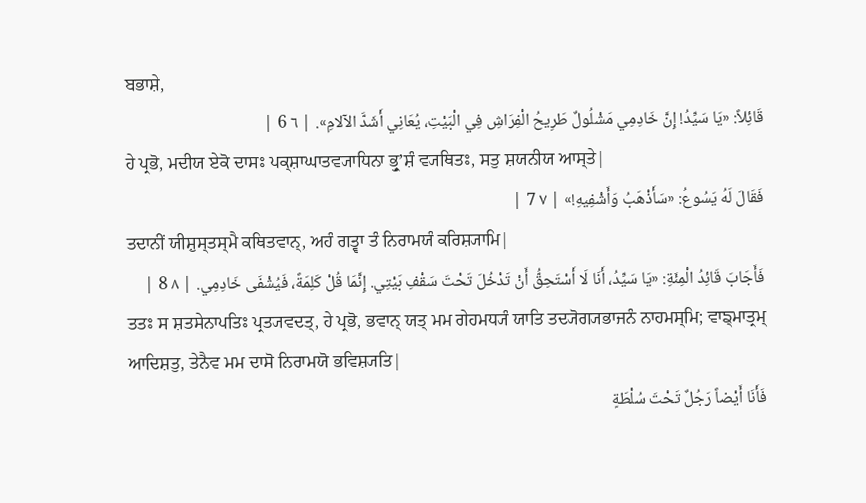ਬਭਾਸ਼ੇ,
قَائِلاً: «يَا سَيِّدُ! إِنَّ خَادِمِي مَشْلُولٌ طَرِيحُ الْفِرَاشِ فِي الْبَيْتِ، يُعَانِي أَشَدَّ الآلامِ». | ٦ 6 |
ਹੇ ਪ੍ਰਭੋ, ਮਦੀਯ ਏਕੋ ਦਾਸਃ ਪਕ੍ਸ਼ਾਘਾਤਵ੍ਯਾਧਿਨਾ ਭ੍ਰੁʼਸ਼ੰ ਵ੍ਯਥਿਤਃ, ਸਤੁ ਸ਼ਯਨੀਯ ਆਸ੍ਤੇ|
فَقَالَ لَهُ يَسُوعُ: «سَأَذْهَبُ وَأَشْفِيهِ!» | ٧ 7 |
ਤਦਾਨੀਂ ਯੀਸ਼ੁਸ੍ਤਸ੍ਮੈ ਕਥਿਤਵਾਨ੍, ਅਹੰ ਗਤ੍ਵਾ ਤੰ ਨਿਰਾਮਯੰ ਕਰਿਸ਼੍ਯਾਮਿ|
فَأَجَابَ قَائِدُ الْمِئَةِ: «يَا سَيِّدُ، أَنَا لَا أَسْتَحِقُّ أَنْ تَدْخُلَ تَحْتَ سَقْفِ بَيْتِي. إِنَّمَا قُلْ كَلِمَةً، فَيُشْفَى خَادِمِي. | ٨ 8 |
ਤਤਃ ਸ ਸ਼ਤਸੇਨਾਪਤਿਃ ਪ੍ਰਤ੍ਯਵਦਤ੍, ਹੇ ਪ੍ਰਭੋ, ਭਵਾਨ੍ ਯਤ੍ ਮਮ ਗੇਹਮਧ੍ਯੰ ਯਾਤਿ ਤਦ੍ਯੋਗ੍ਯਭਾਜਨੰ ਨਾਹਮਸ੍ਮਿ; ਵਾਙ੍ਮਾਤ੍ਰਮ੍ ਆਦਿਸ਼ਤੁ, ਤੇਨੈਵ ਮਮ ਦਾਸੋ ਨਿਰਾਮਯੋ ਭਵਿਸ਼੍ਯਤਿ|
فَأَنَا أَيْضاً رَجُلٌ تَحْتَ سُلْطَةٍ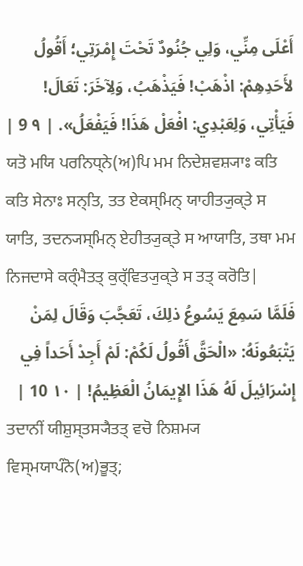أَعْلَى مِنِّي، وَلِي جُنُودٌ تَحْتَ إِمْرَتِي؛ أَقُولُ لأَحَدِهِمْ: اذْهَبْ! فَيَذْهَبُ، وَلِآخَرَ: تَعَالَ! فَيَأْتِي، وَلِعَبْدِي: افْعَلْ هَذَا! فَيَفْعَلُ». | ٩ 9 |
ਯਤੋ ਮਯਿ ਪਰਨਿਧ੍ਨੇ(ਅ)ਪਿ ਮਮ ਨਿਦੇਸ਼ਵਸ਼੍ਯਾਃ ਕਤਿ ਕਤਿ ਸੇਨਾਃ ਸਨ੍ਤਿ, ਤਤ ਏਕਸ੍ਮਿਨ੍ ਯਾਹੀਤ੍ਯੁਕ੍ਤੇ ਸ ਯਾਤਿ, ਤਦਨ੍ਯਸ੍ਮਿਨ੍ ਏਹੀਤ੍ਯੁਕ੍ਤੇ ਸ ਆਯਾਤਿ, ਤਥਾ ਮਮ ਨਿਜਦਾਸੇ ਕਰ੍ੰਮੈਤਤ੍ ਕੁਰ੍ੱਵਿਤ੍ਯੁਕ੍ਤੇ ਸ ਤਤ੍ ਕਰੋਤਿ|
فَلَمَّا سَمِعَ يَسُوعُ ذلِكَ، تَعَجَّبَ وَقَالَ لِمَنْ يَتْبَعُونَهُ: «الْحَقَّ أَقُولُ لَكُمْ: لَمْ أَجِدْ أَحَداً فِي إِسْرَائِيلَ لَهُ هَذَا الإِيمَانُ الْعَظِيمُ! | ١٠ 10 |
ਤਦਾਨੀਂ ਯੀਸ਼ੁਸ੍ਤਸ੍ਯੈਤਤ੍ ਵਚੋ ਨਿਸ਼ਮ੍ਯ ਵਿਸ੍ਮਯਾਪੰਨੋ(ਅ)ਭੂਤ੍;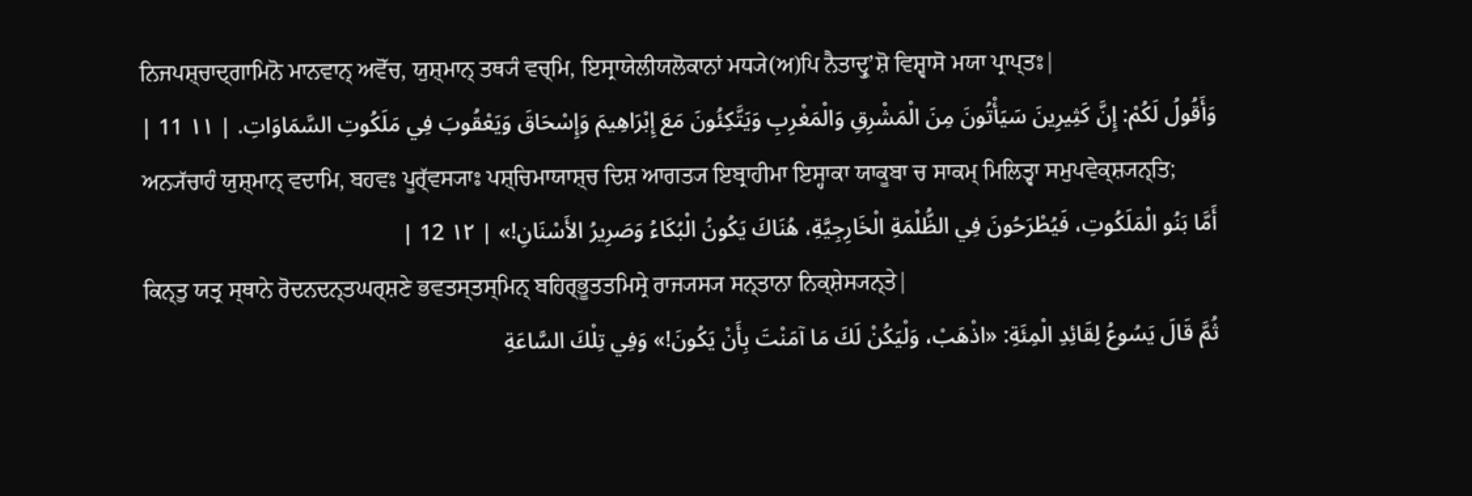ਨਿਜਪਸ਼੍ਚਾਦ੍ਗਾਮਿਨੋ ਮਾਨਵਾਨ੍ ਅਵੋੱਚ, ਯੁਸ਼੍ਮਾਨ੍ ਤਥ੍ਯੰ ਵਚ੍ਮਿ, ਇਸ੍ਰਾਯੇਲੀਯਲੋਕਾਨਾਂ ਮਧ੍ਯੇ(ਅ)ਪਿ ਨੈਤਾਦ੍ਰੁʼਸ਼ੋ ਵਿਸ਼੍ਵਾਸੋ ਮਯਾ ਪ੍ਰਾਪ੍ਤਃ|
وَأَقُولُ لَكُمْ: إِنَّ كَثِيرِينَ سَيَأْتُونَ مِنَ الْمَشْرِقِ وَالْمَغْرِبِ وَيَتَّكِئُونَ مَعَ إِبْرَاهِيمَ وَإِسْحَاقَ وَيَعْقُوبَ فِي مَلَكُوتِ السَّمَاوَاتِ. | ١١ 11 |
ਅਨ੍ਯੱਚਾਹੰ ਯੁਸ਼੍ਮਾਨ੍ ਵਦਾਮਿ, ਬਹਵਃ ਪੂਰ੍ੱਵਸ੍ਯਾਃ ਪਸ਼੍ਚਿਮਾਯਾਸ਼੍ਚ ਦਿਸ਼ ਆਗਤ੍ਯ ਇਬ੍ਰਾਹੀਮਾ ਇਸ੍ਹਾਕਾ ਯਾਕੂਬਾ ਚ ਸਾਕਮ੍ ਮਿਲਿਤ੍ਵਾ ਸਮੁਪਵੇਕ੍ਸ਼੍ਯਨ੍ਤਿ;
أَمَّا بَنُو الْمَلَكُوتِ، فَيُطْرَحُونَ فِي الظُّلْمَةِ الْخَارِجِيَّةِ، هُنَاكَ يَكُونُ الْبُكَاءُ وَصَرِيرُ الأَسْنَانِ!» | ١٢ 12 |
ਕਿਨ੍ਤੁ ਯਤ੍ਰ ਸ੍ਥਾਨੇ ਰੋਦਨਦਨ੍ਤਘਰ੍ਸ਼ਣੇ ਭਵਤਸ੍ਤਸ੍ਮਿਨ੍ ਬਹਿਰ੍ਭੂਤਤਮਿਸ੍ਰੇ ਰਾਜ੍ਯਸ੍ਯ ਸਨ੍ਤਾਨਾ ਨਿਕ੍ਸ਼ੇਸ੍ਯਨ੍ਤੇ|
ثُمَّ قَالَ يَسُوعُ لِقَائِدِ الْمِئَةِ: «اذْهَبْ، وَلْيَكُنْ لَكَ مَا آمَنْتَ بِأَنْ يَكُونَ!» وَفِي تِلْكَ السَّاعَةِ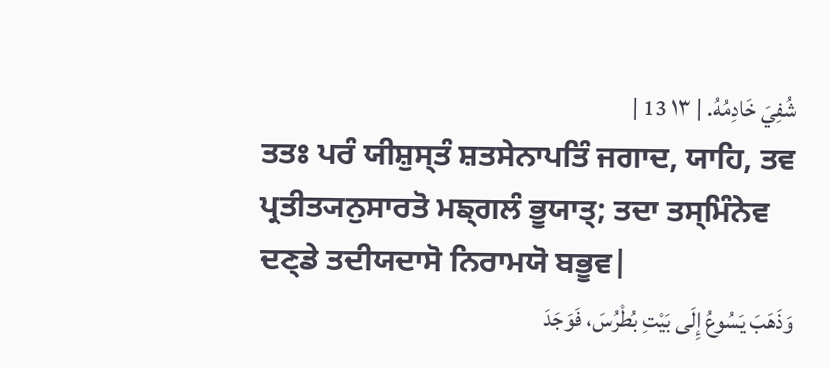شُفِيَ خَادِمُهُ. | ١٣ 13 |
ਤਤਃ ਪਰੰ ਯੀਸ਼ੁਸ੍ਤੰ ਸ਼ਤਸੇਨਾਪਤਿੰ ਜਗਾਦ, ਯਾਹਿ, ਤਵ ਪ੍ਰਤੀਤ੍ਯਨੁਸਾਰਤੋ ਮਙ੍ਗਲੰ ਭੂਯਾਤ੍; ਤਦਾ ਤਸ੍ਮਿੰਨੇਵ ਦਣ੍ਡੇ ਤਦੀਯਦਾਸੋ ਨਿਰਾਮਯੋ ਬਭੂਵ|
وَذَهَبَ يَسُوعُ إِلَى بَيْتِ بُطْرُسَ، فَوَجَدَ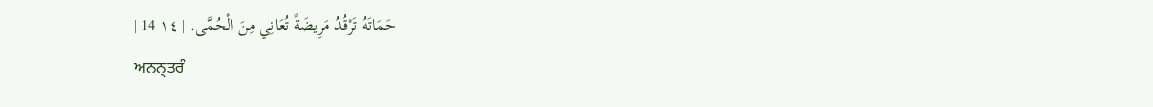حَمَاتَهُ تَرْقُدُ مَرِيضَةً تُعَانِي مِنَ الْحُمَّى. | ١٤ 14 |
ਅਨਨ੍ਤਰੰ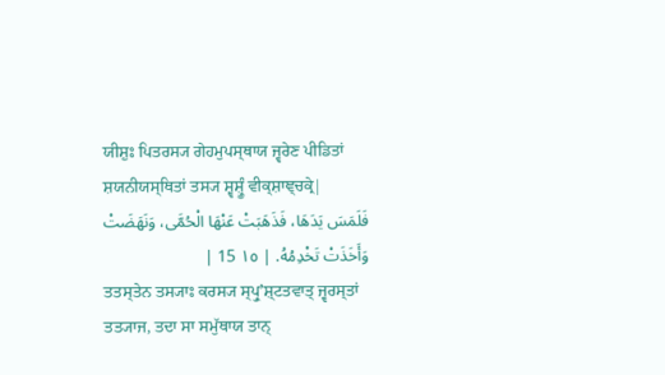ਯੀਸ਼ੁਃ ਪਿਤਰਸ੍ਯ ਗੇਹਮੁਪਸ੍ਥਾਯ ਜ੍ਵਰੇਣ ਪੀਡਿਤਾਂ ਸ਼ਯਨੀਯਸ੍ਥਿਤਾਂ ਤਸ੍ਯ ਸ਼੍ਵਸ਼੍ਰੂੰ ਵੀਕ੍ਸ਼ਾਞ੍ਚਕ੍ਰੇ|
فَلَمَسَ يَدَهَا، فَذَهَبَتْ عَنْهَا الْحُمَّى، وَنَهَضَتْ وَأَخَذَتْ تَخْدِمُهُ. | ١٥ 15 |
ਤਤਸ੍ਤੇਨ ਤਸ੍ਯਾਃ ਕਰਸ੍ਯ ਸ੍ਪ੍ਰੁʼਸ਼੍ਟਤਵਾਤ੍ ਜ੍ਵਰਸ੍ਤਾਂ ਤਤ੍ਯਾਜ, ਤਦਾ ਸਾ ਸਮੁੱਥਾਯ ਤਾਨ੍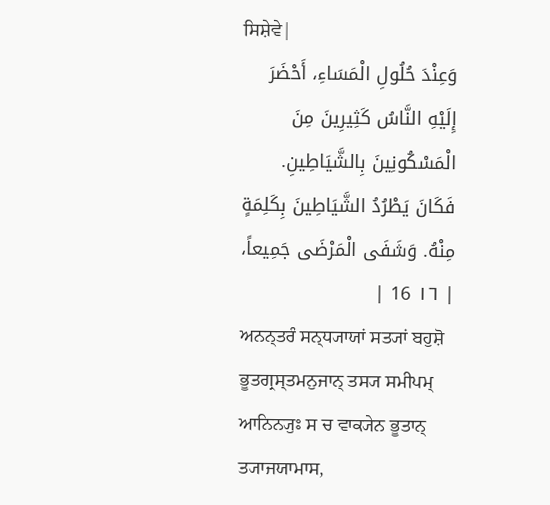ਸਿਸ਼ੇਵੇ|
وَعِنْدَ حُلُولِ الْمَسَاءِ، أَحْضَرَ إِلَيْهِ النَّاسُ كَثِيرِينَ مِنَ الْمَسْكُونِينَ بِالشَّيَاطِينِ. فَكَانَ يَطْرُدُ الشَّيَاطِينَ بِكَلِمَةٍ مِنْهُ. وَشَفَى الْمَرْضَى جَمِيعاً، | ١٦ 16 |
ਅਨਨ੍ਤਰੰ ਸਨ੍ਧ੍ਯਾਯਾਂ ਸਤ੍ਯਾਂ ਬਹੁਸ਼ੋ ਭੂਤਗ੍ਰਸ੍ਤਮਨੁਜਾਨ੍ ਤਸ੍ਯ ਸਮੀਪਮ੍ ਆਨਿਨ੍ਯੁਃ ਸ ਚ ਵਾਕ੍ਯੇਨ ਭੂਤਾਨ੍ ਤ੍ਯਾਜਯਾਮਾਸ,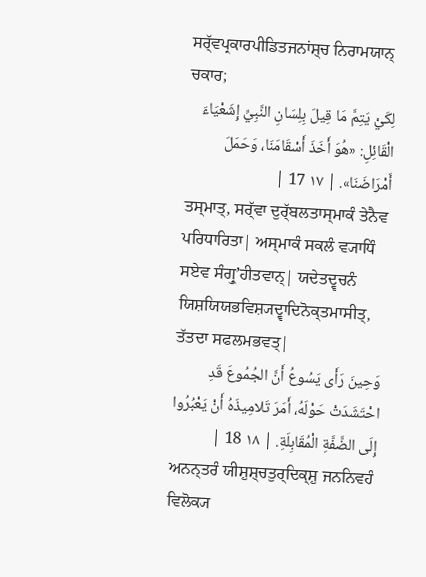ਸਰ੍ੱਵਪ੍ਰਕਾਰਪੀਡਿਤਜਨਾਂਸ਼੍ਚ ਨਿਰਾਮਯਾਨ੍ ਚਕਾਰ;
لِكَيْ يَتِمَّ مَا قِيلَ بِلِسَانِ النَّبِيِّ إِشَعْيَاءَ الْقَائِلِ: «هُوَ أَخَذَ أَسْقَامَنَا، وَحَمَلَ أَمْرَاضَنَا». | ١٧ 17 |
ਤਸ੍ਮਾਤ੍, ਸਰ੍ੱਵਾ ਦੁਰ੍ੱਬਲਤਾਸ੍ਮਾਕੰ ਤੇਨੈਵ ਪਰਿਧਾਰਿਤਾ| ਅਸ੍ਮਾਕੰ ਸਕਲੰ ਵ੍ਯਾਧਿੰ ਸਏਵ ਸੰਗ੍ਰੁʼਹੀਤਵਾਨ੍| ਯਦੇਤਦ੍ਵਚਨੰ ਯਿਸ਼ਯਿਯਭਵਿਸ਼੍ਯਦ੍ਵਾਦਿਨੋਕ੍ਤਮਾਸੀਤ੍, ਤੱਤਦਾ ਸਫਲਮਭਵਤ੍|
وَحِينَ رَأَى يَسُوعُ أَنَّ الجُمُوعَ قَدِ احْتَشَدَتْ حَوْلَهُ، أَمَرَ تَلامِيذَهُ أَنْ يَعْبُرُوا إِلَى الضَّفَّةِ الْمُقَابِلَةِ. | ١٨ 18 |
ਅਨਨ੍ਤਰੰ ਯੀਸ਼ੁਸ਼੍ਚਤੁਰ੍ਦਿਕ੍ਸ਼ੁ ਜਨਨਿਵਹੰ ਵਿਲੋਕ੍ਯ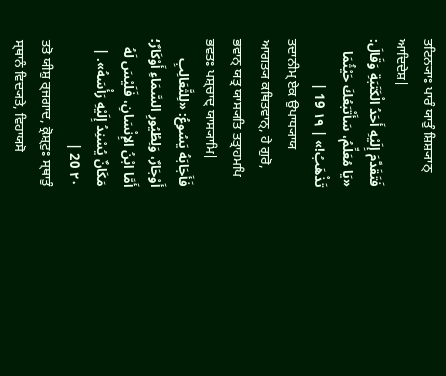ਤਟਿਨ੍ਯਾਃ ਪਾਰੰ ਯਾਤੁੰ ਸ਼ਿਸ਼੍ਯਾਨ੍ ਆਦਿਦੇਸ਼|
فَتَقَدَّمَ إِلَيْهِ أَحَدُ الْكَتَبَةِ وَقَالَ: «يَا مُعَلِّمُ، سَأَتْبَعُكَ حَيْثُمَا تَذْهَبُ!» | ١٩ 19 |
ਤਦਾਨੀਮ੍ ਏਕ ਉਪਾਧ੍ਯਾਯ ਆਗਤ੍ਯ ਕਥਿਤਵਾਨ੍, ਹੇ ਗੁਰੋ, ਭਵਾਨ੍ ਯਤ੍ਰ ਯਾਸ੍ਯਤਿ ਤਤ੍ਰਾਹਮਪਿ ਭਵਤਃ ਪਸ਼੍ਚਾਦ੍ ਯਾਸ੍ਯਾਮਿ|
فَأَجَابَهُ يَسُوعُ: «لِلثَّعَالِبِ أَوْجَارٌ، وَلِطُيُورِ السَّمَاءِ أَوْكَارٌ؛ أَمَّا ابْنُ الإِنْسَانِ، فَلَيْسَ لَهُ مَكَانٌ يُسْنِدُ إِلَيْهِ رَأْسَهُ». | ٢٠ 20 |
ਤਤੋ ਯੀਸ਼ੁ ਰ੍ਜਗਾਦ, ਕ੍ਰੋਸ਼੍ਟੁਃ ਸ੍ਥਾਤੁੰ ਸ੍ਥਾਨੰ ਵਿਦ੍ਯਤੇ, ਵਿਹਾਯਸੋ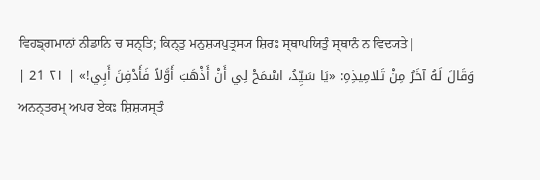ਵਿਹਙ੍ਗਮਾਨਾਂ ਨੀਡਾਨਿ ਚ ਸਨ੍ਤਿ; ਕਿਨ੍ਤੁ ਮਨੁਸ਼੍ਯਪੁਤ੍ਰਸ੍ਯ ਸ਼ਿਰਃ ਸ੍ਥਾਪਯਿਤੁੰ ਸ੍ਥਾਨੰ ਨ ਵਿਦ੍ਯਤੇ|
وَقَالَ لَهُ آخَرُ مِنْ تَلامِيذِهِ: «يَا سَيِّدُ، اسْمَحْ لِي أَنْ أَذْهَبَ أَوَّلاً فَأَدْفِنَ أَبِي!» | ٢١ 21 |
ਅਨਨ੍ਤਰਮ੍ ਅਪਰ ਏਕਃ ਸ਼ਿਸ਼੍ਯਸ੍ਤੰ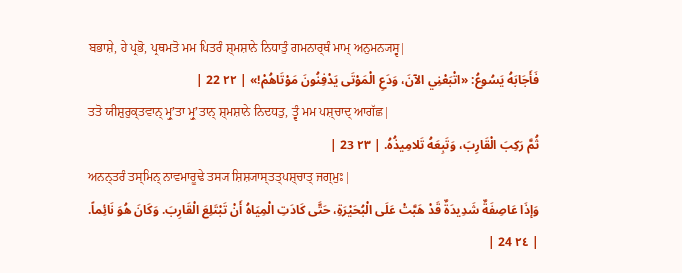ਬਭਾਸ਼ੇ, ਹੇ ਪ੍ਰਭੋ, ਪ੍ਰਥਮਤੋ ਮਮ ਪਿਤਰੰ ਸ਼੍ਮਸ਼ਾਨੇ ਨਿਧਾਤੁੰ ਗਮਨਾਰ੍ਥੰ ਮਾਮ੍ ਅਨੁਮਨ੍ਯਸ੍ਵ|
فَأَجَابَهُ يَسُوعُ: «اتْبَعْنِي الآنَ، وَدَعِ الْمَوْتَى يَدْفِنُونَ مَوْتَاهُمْ!» | ٢٢ 22 |
ਤਤੋ ਯੀਸ਼ੁਰੁਕ੍ਤਵਾਨ੍ ਮ੍ਰੁʼਤਾ ਮ੍ਰੁʼਤਾਨ੍ ਸ਼੍ਮਸ਼ਾਨੇ ਨਿਦਧਤੁ, ਤ੍ਵੰ ਮਮ ਪਸ਼੍ਚਾਦ੍ ਆਗੱਛ|
ثُمَّ رَكِبَ الْقَارِبَ، وَتَبِعَهُ تَلامِيذُهُ. | ٢٣ 23 |
ਅਨਨ੍ਤਰੰ ਤਸ੍ਮਿਨ੍ ਨਾਵਮਾਰੂਢੇ ਤਸ੍ਯ ਸ਼ਿਸ਼੍ਯਾਸ੍ਤਤ੍ਪਸ਼੍ਚਾਤ੍ ਜਗ੍ਮੁਃ|
وَإذَا عَاصِفَةٌ شَدِيدَةٌ قَدْ هَبَّتْ عَلَى الْبُحَيْرَةِ، حَتَّى كَادَتِ الْمِيَاهُ أَنْ تَبْتَلِعَ الْقَارِبَ. وَكَانَ هُوَ نَائِماً. | ٢٤ 24 |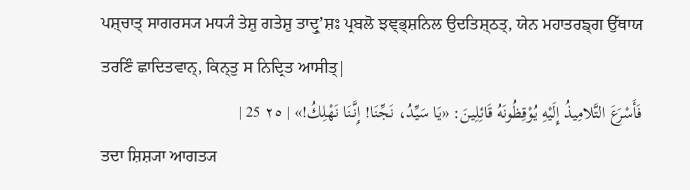ਪਸ਼੍ਚਾਤ੍ ਸਾਗਰਸ੍ਯ ਮਧ੍ਯੰ ਤੇਸ਼ੁ ਗਤੇਸ਼ੁ ਤਾਦ੍ਰੁʼਸ਼ਃ ਪ੍ਰਬਲੋ ਝਞ੍ਭ੍ਸ਼ਨਿਲ ਉਦਤਿਸ਼੍ਠਤ੍, ਯੇਨ ਮਹਾਤਰਙ੍ਗ ਉੱਥਾਯ ਤਰਣਿੰ ਛਾਦਿਤਵਾਨ੍, ਕਿਨ੍ਤੁ ਸ ਨਿਦ੍ਰਿਤ ਆਸੀਤ੍|
فَأَسْرَعَ التَّلامِيذُ إِلَيْهِ يُوْقِظُونَهُ قَائِلِينَ: «يَا سَيِّدُ، نَجِّنَا! إِنَّنَا نَهْلِكُ!» | ٢٥ 25 |
ਤਦਾ ਸ਼ਿਸ਼੍ਯਾ ਆਗਤ੍ਯ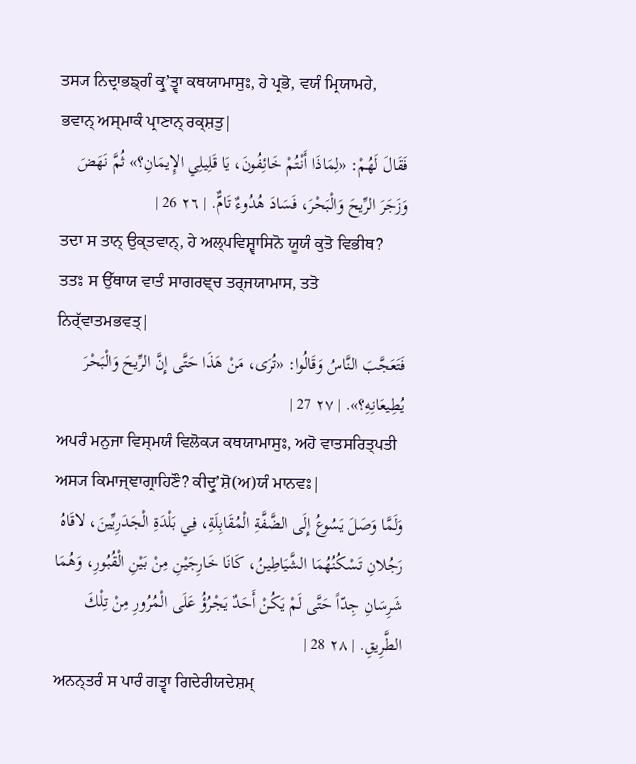ਤਸ੍ਯ ਨਿਦ੍ਰਾਭਙ੍ਗੰ ਕ੍ਰੁʼਤ੍ਵਾ ਕਥਯਾਮਾਸੁਃ, ਹੇ ਪ੍ਰਭੋ, ਵਯੰ ਮ੍ਰਿਯਾਮਹੇ, ਭਵਾਨ੍ ਅਸ੍ਮਾਕੰ ਪ੍ਰਾਣਾਨ੍ ਰਕ੍ਸ਼ਤੁ|
فَقَالَ لَهُمْ: «لِمَاذَا أَنْتُمْ خَائِفُونَ، يَا قَلِيلِي الإِيمَانِ؟» ثُمَّ نَهَضَ وَزَجَرَ الرِّيحَ وَالْبَحْرَ، فَسَادَ هُدُوءٌ تَامٌّ. | ٢٦ 26 |
ਤਦਾ ਸ ਤਾਨ੍ ਉਕ੍ਤਵਾਨ੍, ਹੇ ਅਲ੍ਪਵਿਸ਼੍ਵਾਸਿਨੋ ਯੂਯੰ ਕੁਤੋ ਵਿਭੀਥ? ਤਤਃ ਸ ਉੱਥਾਯ ਵਾਤੰ ਸਾਗਰਞ੍ਚ ਤਰ੍ਜਯਾਮਾਸ, ਤਤੋ ਨਿਰ੍ੱਵਾਤਮਭਵਤ੍|
فَتَعَجَّبَ النَّاسُ وَقَالُوا: «تُرَى، مَنْ هَذَا حَتَّى إِنَّ الرِّيحَ وَالْبَحْرَ يُطِيعَانِهِ؟». | ٢٧ 27 |
ਅਪਰੰ ਮਨੁਜਾ ਵਿਸ੍ਮਯੰ ਵਿਲੋਕ੍ਯ ਕਥਯਾਮਾਸੁਃ, ਅਹੋ ਵਾਤਸਰਿਤ੍ਪਤੀ ਅਸ੍ਯ ਕਿਮਾਜ੍ਞਾਗ੍ਰਾਹਿਣੌ? ਕੀਦ੍ਰੁʼਸ਼ੋ(ਅ)ਯੰ ਮਾਨਵਃ|
وَلَمَّا وَصَلَ يَسُوعُ إِلَى الضَّفَّةِ الْمُقَابِلَةِ، فِي بَلْدَةِ الْجَدَرِيِّينَ، لاقَاهُ رَجُلانِ تَسْكُنُهُمَا الشَّيَاطِينُ، كَانَا خَارِجَيْنِ مِنْ بَيْنِ الْقُبُورِ، وَهُمَا شَرِسَانِ جِدّاً حَتَّى لَمْ يَكُنْ أَحَدٌ يَجْرُؤُ عَلَى الْمُرُورِ مِنْ تِلْكَ الطَّرِيقِ. | ٢٨ 28 |
ਅਨਨ੍ਤਰੰ ਸ ਪਾਰੰ ਗਤ੍ਵਾ ਗਿਦੇਰੀਯਦੇਸ਼ਮ੍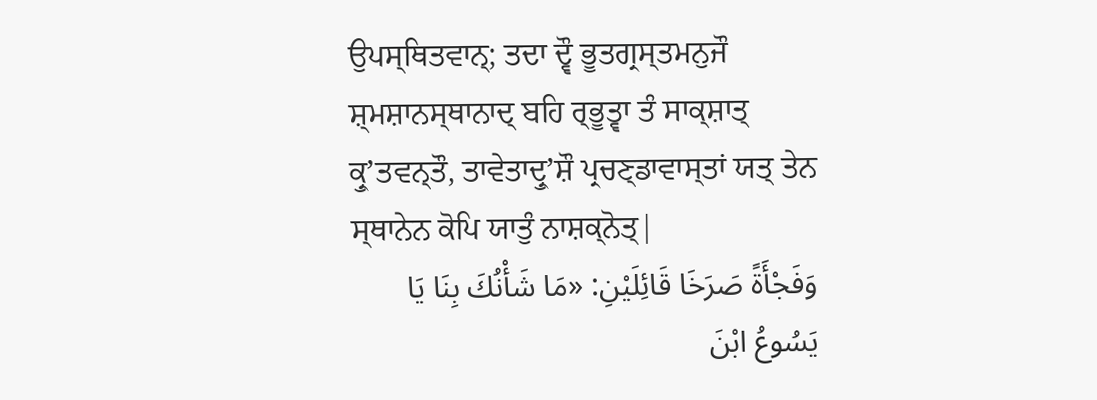ਉਪਸ੍ਥਿਤਵਾਨ੍; ਤਦਾ ਦ੍ਵੌ ਭੂਤਗ੍ਰਸ੍ਤਮਨੁਜੌ ਸ਼੍ਮਸ਼ਾਨਸ੍ਥਾਨਾਦ੍ ਬਹਿ ਰ੍ਭੂਤ੍ਵਾ ਤੰ ਸਾਕ੍ਸ਼ਾਤ੍ ਕ੍ਰੁʼਤਵਨ੍ਤੌ, ਤਾਵੇਤਾਦ੍ਰੁʼਸ਼ੌ ਪ੍ਰਚਣ੍ਡਾਵਾਸ੍ਤਾਂ ਯਤ੍ ਤੇਨ ਸ੍ਥਾਨੇਨ ਕੋਪਿ ਯਾਤੁੰ ਨਾਸ਼ਕ੍ਨੋਤ੍|
وَفَجْأَةً صَرَخَا قَائِلَيْنِ: «مَا شَأْنُكَ بِنَا يَا يَسُوعُ ابْنَ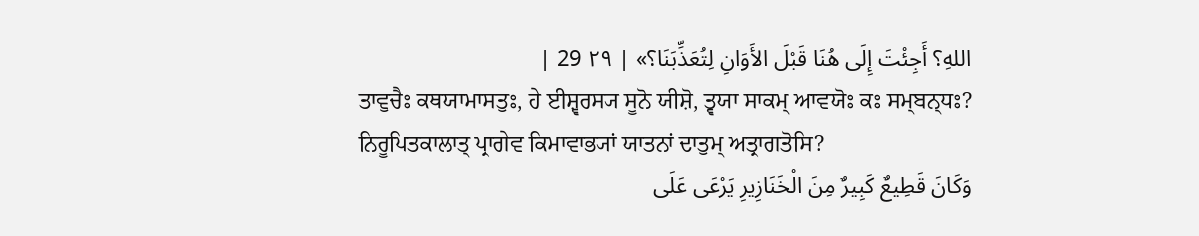اللهِ؟ أَجِئْتَ إِلَى هُنَا قَبْلَ الأَوَانِ لِتُعَذِّبَنَا؟» | ٢٩ 29 |
ਤਾਵੁਚੈਃ ਕਥਯਾਮਾਸਤੁਃ, ਹੇ ਈਸ਼੍ਵਰਸ੍ਯ ਸੂਨੋ ਯੀਸ਼ੋ, ਤ੍ਵਯਾ ਸਾਕਮ੍ ਆਵਯੋਃ ਕਃ ਸਮ੍ਬਨ੍ਧਃ? ਨਿਰੂਪਿਤਕਾਲਾਤ੍ ਪ੍ਰਾਗੇਵ ਕਿਮਾਵਾਭ੍ਯਾਂ ਯਾਤਨਾਂ ਦਾਤੁਮ੍ ਅਤ੍ਰਾਗਤੋਸਿ?
وَكَانَ قَطِيعٌ كَبِيرٌ مِنَ الْخَنَازِيرِ يَرْعَى عَلَى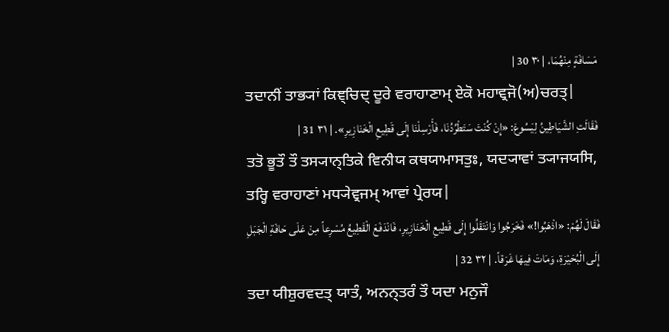مَسَافَةٍ مِنْهُمَا، | ٣٠ 30 |
ਤਦਾਨੀਂ ਤਾਭ੍ਯਾਂ ਕਿਞ੍ਚਿਦ੍ ਦੂਰੇ ਵਰਾਹਾਣਾਮ੍ ਏਕੋ ਮਹਾਵ੍ਰਜੋ(ਅ)ਚਰਤ੍|
فَقَالَتِ الشَّيَاطِينُ لِيَسُوعَ: «إِنْ كُنْتَ سَتَطْرُدُنَا، فَأَرْسِلْنَا إِلَى قَطِيعِ الْخَنَازِيرِ». | ٣١ 31 |
ਤਤੋ ਭੂਤੌ ਤੌ ਤਸ੍ਯਾਨ੍ਤਿਕੇ ਵਿਨੀਯ ਕਥਯਾਮਾਸਤੁਃ, ਯਦ੍ਯਾਵਾਂ ਤ੍ਯਾਜਯਸਿ, ਤਰ੍ਹਿ ਵਰਾਹਾਣਾਂ ਮਧ੍ਯੇਵ੍ਰਜਮ੍ ਆਵਾਂ ਪ੍ਰੇਰਯ|
فَقَالَ لَهُمْ: «اذْهَبُوا!» فَخَرَجُوا وَانْتَقَلُوا إِلَى قَطِيعِ الْخَنَازِيرِ، فَانْدَفَعَ الْقَطِيعُ مُسْرِعاً مِنْ عَلَى حَافَةِ الْجَبَلِ إِلَى الْبُحَيْرَةِ، وَمَاتَ فِيهَا غَرَقاً. | ٣٢ 32 |
ਤਦਾ ਯੀਸ਼ੁਰਵਦਤ੍ ਯਾਤੰ, ਅਨਨ੍ਤਰੰ ਤੌ ਯਦਾ ਮਨੁਜੌ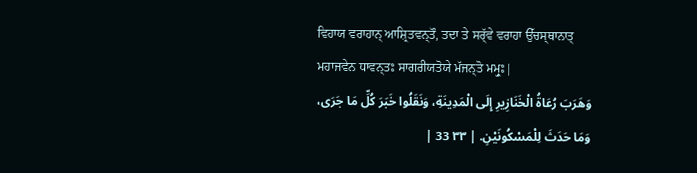ਵਿਹਾਯ ਵਰਾਹਾਨ੍ ਆਸ਼੍ਰਿਤਵਨ੍ਤੌ, ਤਦਾ ਤੇ ਸਰ੍ੱਵੇ ਵਰਾਹਾ ਉੱਚਸ੍ਥਾਨਾਤ੍ ਮਹਾਜਵੇਨ ਧਾਵਨ੍ਤਃ ਸਾਗਰੀਯਤੋਯੇ ਮੱਜਨ੍ਤੋ ਮਮ੍ਰੁਃ|
وَهَرَبَ رُعَاةُ الْخَنَازِيرِ إِلَى الْمَدِينَةِ، وَنَقَلُوا خَبَرَ كُلِّ مَا جَرَى، وَمَا حَدَثَ لِلْمَسْكُونَيْنِ. | ٣٣ 33 |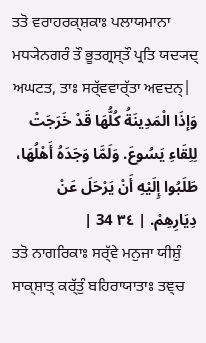ਤਤੋ ਵਰਾਹਰਕ੍ਸ਼ਕਾਃ ਪਲਾਯਮਾਨਾ ਮਧ੍ਯੇਨਗਰੰ ਤੌ ਭੂਤਗ੍ਰਸ੍ਤੌ ਪ੍ਰਤਿ ਯਦ੍ਯਦ੍ ਅਘਟਤ, ਤਾਃ ਸਰ੍ੱਵਵਾਰ੍ੱਤਾ ਅਵਦਨ੍|
وَإذَا الْمَدِينَةُ كُلُّهَا قَدْ خَرَجَتْ لِلِقَاءِ يَسُوعَ. وَلَمَّا وَجَدَهُ أَهْلُهَا، طَلَبُوا إِلَيْهِ أَنْ يَرْحَلَ عَنْ دِيَارِهِمْ. | ٣٤ 34 |
ਤਤੋ ਨਾਗਰਿਕਾਃ ਸਰ੍ੱਵੇ ਮਨੁਜਾ ਯੀਸ਼ੁੰ ਸਾਕ੍ਸ਼ਾਤ੍ ਕਰ੍ੱਤੁੰ ਬਹਿਰਾਯਾਤਾਃ ਤਞ੍ਚ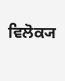ਵਿਲੋਕ੍ਯ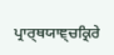ਪ੍ਰਾਰ੍ਥਯਾਞ੍ਚਕ੍ਰਿਰੇ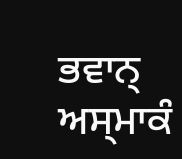ਭਵਾਨ੍ ਅਸ੍ਮਾਕੰ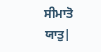ਸੀਮਾਤੋ ਯਾਤੁ|